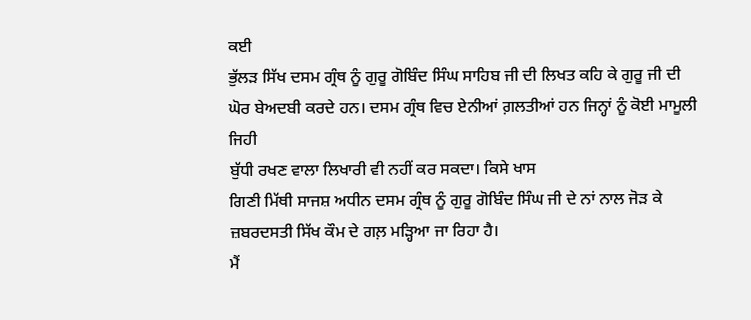ਕਈ
ਭੁੱਲੜ ਸਿੱਖ ਦਸਮ ਗ੍ਰੰਥ ਨੂੰ ਗੁਰੂ ਗੋਬਿੰਦ ਸਿੰਘ ਸਾਹਿਬ ਜੀ ਦੀ ਲਿਖਤ ਕਹਿ ਕੇ ਗੁਰੂ ਜੀ ਦੀ
ਘੋਰ ਬੇਅਦਬੀ ਕਰਦੇ ਹਨ। ਦਸਮ ਗ੍ਰੰਥ ਵਿਚ ਏਨੀਆਂ ਗ਼ਲਤੀਆਂ ਹਨ ਜਿਨ੍ਹਾਂ ਨੂੰ ਕੋਈ ਮਾਮੂਲੀ ਜਿਹੀ
ਬੁੱਧੀ ਰਖਣ ਵਾਲਾ ਲਿਖਾਰੀ ਵੀ ਨਹੀਂ ਕਰ ਸਕਦਾ। ਕਿਸੇ ਖਾਸ
ਗਿਣੀ ਮਿੱਥੀ ਸਾਜਸ਼ ਅਧੀਨ ਦਸਮ ਗ੍ਰੰਥ ਨੂੰ ਗੁਰੂ ਗੋਬਿੰਦ ਸਿੰਘ ਜੀ ਦੇ ਨਾਂ ਨਾਲ ਜੋੜ ਕੇ
ਜ਼ਬਰਦਸਤੀ ਸਿੱਖ ਕੌਮ ਦੇ ਗਲ਼ ਮੜ੍ਹਿਆ ਜਾ ਰਿਹਾ ਹੈ।
ਮੈਂ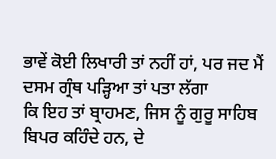ਭਾਵੇਂ ਕੋਈ ਲਿਖਾਰੀ ਤਾਂ ਨਹੀਂ ਹਾਂ, ਪਰ ਜਦ ਮੈਂ ਦਸਮ ਗ੍ਰੰਥ ਪੜ੍ਹਿਆ ਤਾਂ ਪਤਾ ਲੱਗਾ
ਕਿ ਇਹ ਤਾਂ ਬ੍ਰਾਹਮਣ, ਜਿਸ ਨੂੰ ਗੁਰੂ ਸਾਹਿਬ ਬਿਪਰ ਕਹਿੰਦੇ ਹਨ, ਦੇ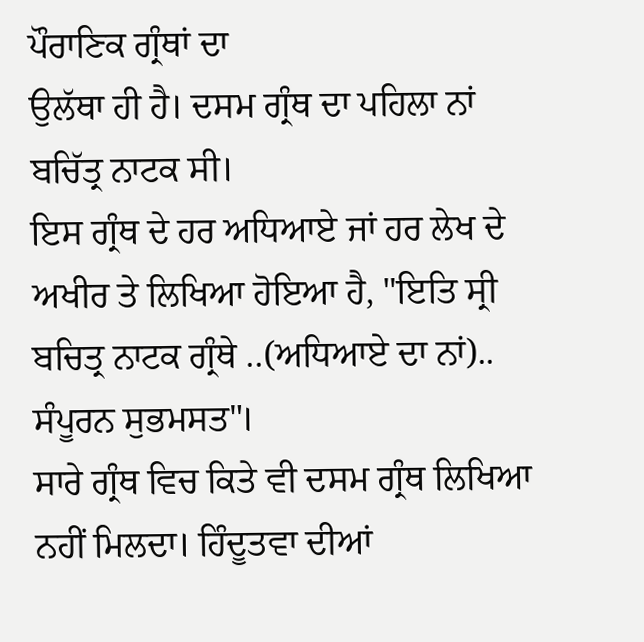ਪੌਰਾਣਿਕ ਗ੍ਰੰਥਾਂ ਦਾ
ਉਲੱਥਾ ਹੀ ਹੈ। ਦਸਮ ਗ੍ਰੰਥ ਦਾ ਪਹਿਲਾ ਨਾਂ ਬਚਿੱਤ੍ਰ ਨਾਟਕ ਸੀ।
ਇਸ ਗ੍ਰੰਥ ਦੇ ਹਰ ਅਧਿਆਏ ਜਾਂ ਹਰ ਲੇਖ ਦੇ ਅਖੀਰ ਤੇ ਲਿਖਿਆ ਹੋਇਆ ਹੈ, "ਇਤਿ ਸ੍ਰੀ
ਬਚਿਤ੍ਰ ਨਾਟਕ ਗ੍ਰੰਥੇ ..(ਅਧਿਆਏ ਦਾ ਨਾਂ).. ਸੰਪੂਰਨ ਸੁਭਮਸਤ"।
ਸਾਰੇ ਗ੍ਰੰਥ ਵਿਚ ਕਿਤੇ ਵੀ ਦਸਮ ਗ੍ਰੰਥ ਲਿਖਿਆ ਨਹੀਂ ਮਿਲਦਾ। ਹਿੰਦੂਤਵਾ ਦੀਆਂ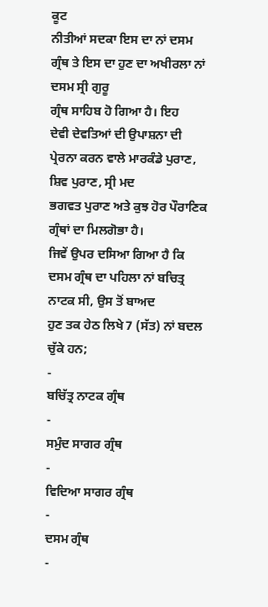ਕੂਟ
ਨੀਤੀਆਂ ਸਦਕਾ ਇਸ ਦਾ ਨਾਂ ਦਸਮ ਗ੍ਰੰਥ ਤੇ ਇਸ ਦਾ ਹੁਣ ਦਾ ਅਖੀਰਲਾ ਨਾਂ ਦਸਮ ਸ੍ਰੀ ਗੁਰੂ
ਗ੍ਰੰਥ ਸਾਹਿਬ ਹੋ ਗਿਆ ਹੈ। ਇਹ
ਦੇਵੀ ਦੇਵਤਿਆਂ ਦੀ ਉਪਾਸ਼ਨਾ ਦੀ ਪ੍ਰੇਰਨਾ ਕਰਨ ਵਾਲੇ ਮਾਰਕੰਡੇ ਪੁਰਾਣ, ਸ਼ਿਵ ਪੁਰਾਣ, ਸ੍ਰੀ ਮਦ
ਭਗਵਤ ਪੁਰਾਣ ਅਤੇ ਕੁਝ ਹੋਰ ਪੌਰਾਣਿਕ ਗ੍ਰੰਥਾਂ ਦਾ ਮਿਲਗੋਭਾ ਹੈ।
ਜਿਵੇਂ ਉਪਰ ਦਸਿਆ ਗਿਆ ਹੈ ਕਿ ਦਸਮ ਗ੍ਰੰਥ ਦਾ ਪਹਿਲਾ ਨਾਂ ਬਚਿਤ੍ਰ ਨਾਟਕ ਸੀ, ਉਸ ਤੋਂ ਬਾਅਦ
ਹੁਣ ਤਕ ਹੇਠ ਲਿਖੇ 7 (ਸੱਤ) ਨਾਂ ਬਦਲ ਚੁੱਕੇ ਹਨ;
-
ਬਚਿੱਤ੍ਰ ਨਾਟਕ ਗ੍ਰੰਥ
-
ਸਮੁੰਦ ਸਾਗਰ ਗ੍ਰੰਥ
-
ਵਿਦਿਆ ਸਾਗਰ ਗ੍ਰੰਥ
-
ਦਸਮ ਗ੍ਰੰਥ
-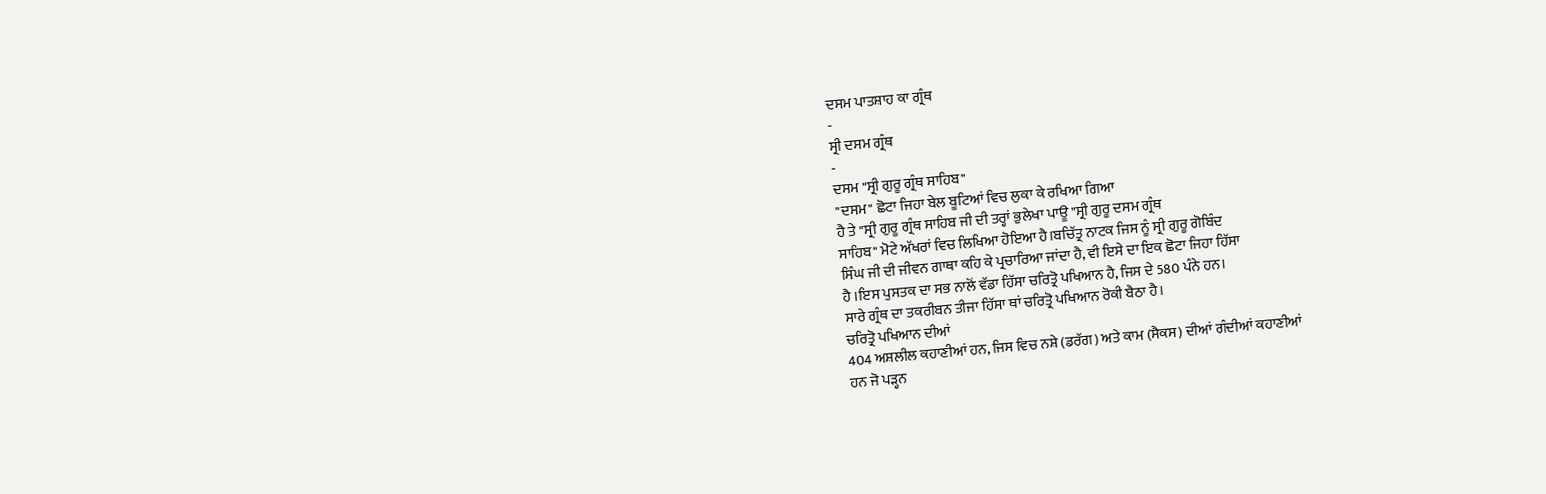ਦਸਮ ਪਾਤਸ਼ਾਹ ਕਾ ਗ੍ਰੰਥ
-
ਸ੍ਰੀ ਦਸਮ ਗ੍ਰੰਥ
-
ਦਸਮ "ਸ੍ਰੀ ਗੁਰੂ ਗ੍ਰੰਥ ਸਾਹਿਬ"
"ਦਸਮ" ਛੋਟਾ ਜਿਹਾ ਬੇਲ ਬੂਟਿਆਂ ਵਿਚ ਲੁਕਾ ਕੇ ਰਖਿਆ ਗਿਆ
ਹੈ ਤੇ "ਸ੍ਰੀ ਗੁਰੂ ਗ੍ਰੰਥ ਸਾਹਿਬ ਜੀ ਦੀ ਤਰ੍ਹਾਂ ਭੁਲੇਖਾ ਪਾਊ "ਸ੍ਰੀ ਗੁਰੂ ਦਸਮ ਗ੍ਰੰਥ
ਸਾਹਿਬ" ਮੋਟੇ ਅੱਖਰਾਂ ਵਿਚ ਲਿਖਿਆ ਹੋਇਆ ਹੈ।ਬਚਿੱਤ੍ਰ ਨਾਟਕ ਜਿਸ ਨੂੰ ਸ੍ਰੀ ਗੁਰੂ ਗੋਬਿੰਦ
ਸਿੰਘ ਜੀ ਦੀ ਜੀਵਨ ਗਾਥਾ ਕਹਿ ਕੇ ਪ੍ਰਚਾਰਿਆ ਜਾਂਦਾ ਹੈ, ਵੀ ਇਸੇ ਦਾ ਇਕ ਛੋਟਾ ਜਿਹਾ ਹਿੱਸਾ
ਹੈ ।ਇਸ ਪੁਸਤਕ ਦਾ ਸਭ ਨਾਲੋਂ ਵੱਡਾ ਹਿੱਸਾ ਚਰਿਤ੍ਰੋ ਪਖਿਆਨ ਹੈ, ਜਿਸ ਦੇ 580 ਪੰਨੇ ਹਨ।
ਸਾਰੇ ਗ੍ਰੰਥ ਦਾ ਤਕਰੀਬਨ ਤੀਜਾ ਹਿੱਸਾ ਥਾਂ ਚਰਿਤ੍ਰੋ ਪਖਿਆਨ ਰੋਕੀ ਬੈਠਾ ਹੈ।
ਚਰਿਤ੍ਰੋ ਪਖਿਆਨ ਦੀਆਂ
404 ਅਸ਼ਲੀਲ ਕਹਾਣੀਆਂ ਹਨ, ਜਿਸ ਵਿਚ ਨਸ਼ੇ (ਡਰੱਗ) ਅਤੇ ਕਾਮ (ਸੈਕਸ) ਦੀਆਂ ਗੰਦੀਆਂ ਕਹਾਣੀਆਂ
ਹਨ ਜੋ ਪੜ੍ਹਨ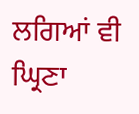ਲਗਿਆਂ ਵੀ ਘ੍ਰਿਣਾ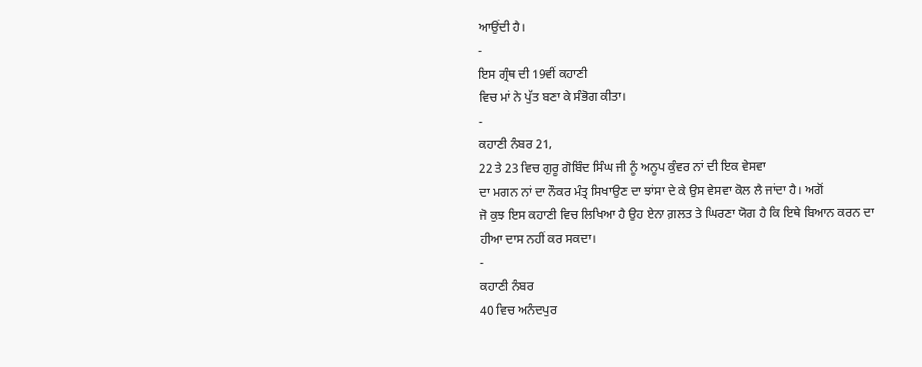ਆਉਂਦੀ ਹੈ।
-
ਇਸ ਗ੍ਰੰਥ ਦੀ 19ਵੀਂ ਕਹਾਣੀ
ਵਿਚ ਮਾਂ ਨੇ ਪੁੱਤ ਬਣਾ ਕੇ ਸੰਭੋਗ ਕੀਤਾ।
-
ਕਹਾਣੀ ਨੰਬਰ 21,
22 ਤੇ 23 ਵਿਚ ਗੁਰੂ ਗੋਬਿੰਦ ਸਿੰਘ ਜੀ ਨੂੰ ਅਨੂਪ ਕੁੰਵਰ ਨਾਂ ਦੀ ਇਕ ਵੇਸਵਾ
ਦਾ ਮਗਨ ਨਾਂ ਦਾ ਨੌਕਰ ਮੰਤ੍ਰ ਸਿਖਾਉਣ ਦਾ ਝਾਂਸਾ ਦੇ ਕੇ ਉਸ ਵੇਸਵਾ ਕੋਲ ਲੈ ਜਾਂਦਾ ਹੈ। ਅਗੋਂ
ਜੋ ਕੁਝ ਇਸ ਕਹਾਣੀ ਵਿਚ ਲਿਖਿਆ ਹੈ ਉਹ ਏਨਾ ਗ਼ਲਤ ਤੇ ਘਿਰਣਾ ਯੋਗ ਹੈ ਕਿ ਇਥੇ ਬਿਆਨ ਕਰਨ ਦਾ
ਹੀਆ ਦਾਸ ਨਹੀਂ ਕਰ ਸਕਦਾ।
-
ਕਹਾਣੀ ਨੰਬਰ
40 ਵਿਚ ਅਨੰਦਪੁਰ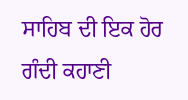ਸਾਹਿਬ ਦੀ ਇਕ ਹੋਰ ਗੰਦੀ ਕਹਾਣੀ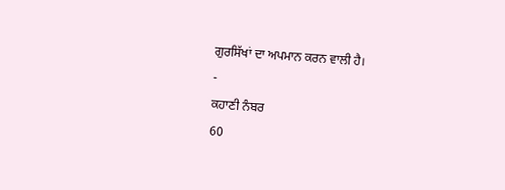ਗੁਰਸਿੱਖਾਂ ਦਾ ਅਪਮਾਨ ਕਰਨ ਵਾਲੀ ਹੈ।
-
ਕਹਾਣੀ ਨੰਬਰ
60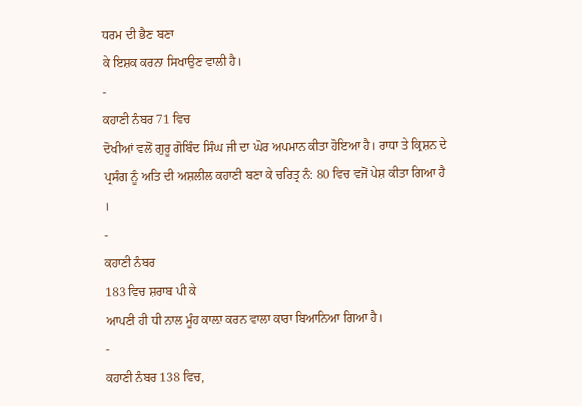ਧਰਮ ਦੀ ਭੈਣ ਬਣਾ
ਕੇ ਇਸ਼ਕ ਕਰਨਾ ਸਿਖਾਉਣ ਵਾਲੀ ਹੈ।
-
ਕਹਾਣੀ ਨੰਬਰ 71 ਵਿਚ
ਦੋਖੀਆਂ ਵਲੋਂ ਗੁਰੂ ਗੋਬਿੰਦ ਸਿੰਘ ਜੀ ਦਾ ਘੋਰ ਅਪਮਾਨ ਕੀਤਾ ਹੋਇਆ ਹੈ। ਰਾਧਾ ਤੇ ਕ੍ਰਿਸ਼ਨ ਦੇ
ਪ੍ਰਸੰਗ ਨੂੰ ਅਤਿ ਦੀ ਅਸ਼ਲੀਲ ਕਹਾਣੀ ਬਣਾ ਕੇ ਚਰਿਤ੍ਰ ਨੰ: 80 ਵਿਚ ਵਜੋਂ ਪੇਸ਼ ਕੀਤਾ ਗਿਆ ਹੈ
।
-
ਕਹਾਣੀ ਨੰਬਰ
183 ਵਿਚ ਸ਼ਰਾਬ ਪੀ ਕੇ
ਆਪਣੀ ਹੀ ਧੀ ਨਾਲ ਮੂੰਹ ਕਾਲ਼ਾ ਕਰਨ ਵਾਲਾ ਕਾਰਾ ਬਿਆਨਿਆ ਗਿਆ ਹੈ।
-
ਕਹਾਣੀ ਨੰਬਰ 138 ਵਿਚ,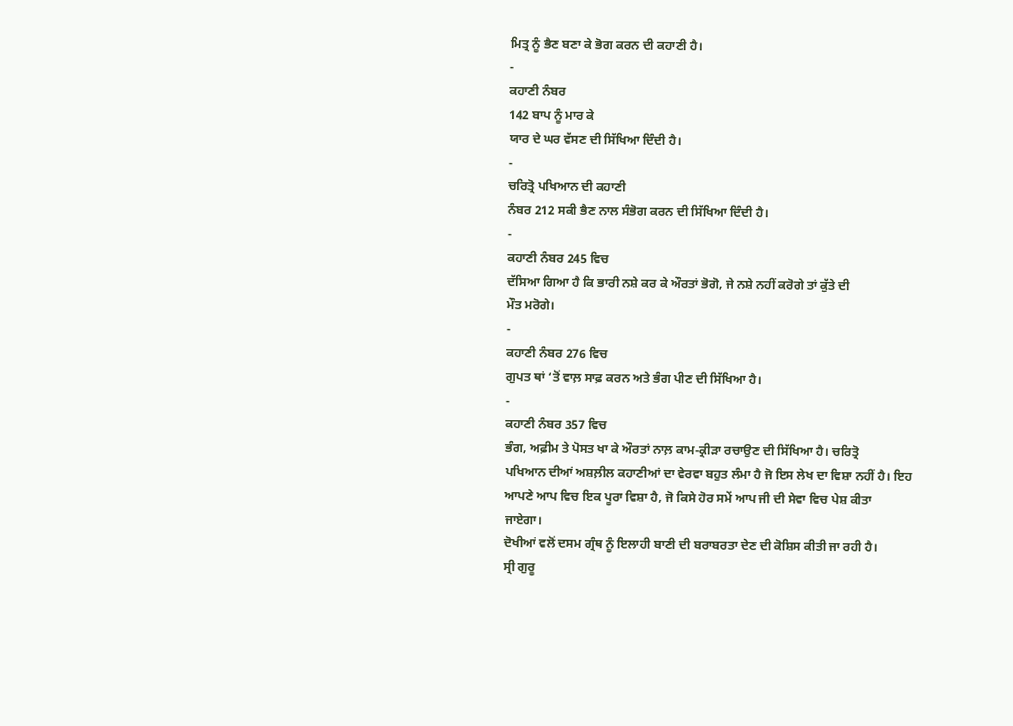ਮਿਤ੍ਰ ਨੂੰ ਭੈਣ ਬਣਾ ਕੇ ਭੋਗ ਕਰਨ ਦੀ ਕਹਾਣੀ ਹੈ।
-
ਕਹਾਣੀ ਨੰਬਰ
142 ਬਾਪ ਨੂੰ ਮਾਰ ਕੇ
ਯਾਰ ਦੇ ਘਰ ਵੱਸਣ ਦੀ ਸਿੱਖਿਆ ਦਿੰਦੀ ਹੈ।
-
ਚਰਿਤ੍ਰੋ ਪਖਿਆਨ ਦੀ ਕਹਾਣੀ
ਨੰਬਰ 212 ਸਕੀ ਭੈਣ ਨਾਲ ਸੰਭੋਗ ਕਰਨ ਦੀ ਸਿੱਖਿਆ ਦਿੰਦੀ ਹੈ।
-
ਕਹਾਣੀ ਨੰਬਰ 245 ਵਿਚ
ਦੱਸਿਆ ਗਿਆ ਹੈ ਕਿ ਭਾਰੀ ਨਸ਼ੇ ਕਰ ਕੇ ਔਰਤਾਂ ਭੋਗੋ, ਜੇ ਨਸ਼ੇ ਨਹੀਂ ਕਰੋਗੇ ਤਾਂ ਕੁੱਤੇ ਦੀ
ਮੌਤ ਮਰੋਗੇ।
-
ਕਹਾਣੀ ਨੰਬਰ 276 ਵਿਚ
ਗੁਪਤ ਥਾਂ ‘ਤੋਂ ਵਾਲ਼ ਸਾਫ਼ ਕਰਨ ਅਤੇ ਭੰਗ ਪੀਣ ਦੀ ਸਿੱਖਿਆ ਹੈ।
-
ਕਹਾਣੀ ਨੰਬਰ 357 ਵਿਚ
ਭੰਗ, ਅਫ਼ੀਮ ਤੇ ਪੋਸਤ ਖਾ ਕੇ ਔਰਤਾਂ ਨਾਲ਼ ਕਾਮ-ਕ੍ਰੀੜਾ ਰਚਾਉਣ ਦੀ ਸਿੱਖਿਆ ਹੈ। ਚਰਿਤ੍ਰੋ
ਪਖਿਆਨ ਦੀਆਂ ਅਸ਼ਲ਼ੀਲ ਕਹਾਣੀਆਂ ਦਾ ਵੇਰਵਾ ਬਹੁਤ ਲੰਮਾ ਹੈ ਜੋ ਇਸ ਲੇਖ ਦਾ ਵਿਸ਼ਾ ਨਹੀਂ ਹੈ। ਇਹ
ਆਪਣੇ ਆਪ ਵਿਚ ਇਕ ਪੂਰਾ ਵਿਸ਼ਾ ਹੈ, ਜੋ ਕਿਸੇ ਹੋਰ ਸਮੇਂ ਆਪ ਜੀ ਦੀ ਸੇਵਾ ਵਿਚ ਪੇਸ਼ ਕੀਤਾ
ਜਾਏਗਾ।
ਦੋਖੀਆਂ ਵਲੋਂ ਦਸਮ ਗ੍ਰੰਥ ਨੂੰ ਇਲਾਹੀ ਬਾਣੀ ਦੀ ਬਰਾਬਰਤਾ ਦੇਣ ਦੀ ਕੋਸ਼ਿਸ ਕੀਤੀ ਜਾ ਰਹੀ ਹੈ।
ਸ੍ਰੀ ਗੁਰੂ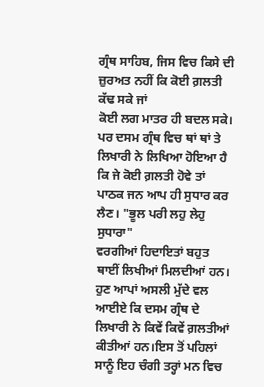ਗ੍ਰੰਥ ਸਾਹਿਬ, ਜਿਸ ਵਿਚ ਕਿਸੇ ਦੀ ਜ਼ੁਰਅਤ ਨਹੀਂ ਕਿ ਕੋਈ ਗ਼ਲਤੀ ਕੱਢ ਸਕੇ ਜਾਂ
ਕੋਈ ਲਗ ਮਾਤਰ ਹੀ ਬਦਲ ਸਕੇ। ਪਰ ਦਸਮ ਗ੍ਰੰਥ ਵਿਚ ਥਾਂ ਥਾਂ ਤੇ ਲਿਖਾਰੀ ਨੇ ਲਿਖਿਆ ਹੋਇਆ ਹੈ
ਕਿ ਜੇ ਕੋਈ ਗ਼ਲਤੀ ਹੋਵੇ ਤਾਂ ਪਾਠਕ ਜਨ ਆਪ ਹੀ ਸੁਧਾਰ ਕਰ ਲੈਣ। "ਭੂਲ ਪਰੀ ਲਹੁ ਲੇਹੁ ਸੁਧਾਰਾ"
ਵਰਗੀਆਂ ਹਿਦਾਇਤਾਂ ਬਹੁਤ ਥਾਈਂ ਲਿਖੀਆਂ ਮਿਲਦੀਆਂ ਹਨ।
ਹੁਣ ਆਪਾਂ ਅਸਲੀ ਮੁੱਦੇ ਵਲ ਆਈਏ ਕਿ ਦਸਮ ਗ੍ਰੰਥ ਦੇ ਲਿਖਾਰੀ ਨੇ ਕਿਵੇਂ ਕਿਵੇਂ ਗ਼ਲਤੀਆਂ
ਕੀਤੀਆਂ ਹਨ।ਇਸ ਤੋਂ ਪਹਿਲਾਂ ਸਾਨੂੰ ਇਹ ਚੰਗੀ ਤਰ੍ਹਾਂ ਮਨ ਵਿਚ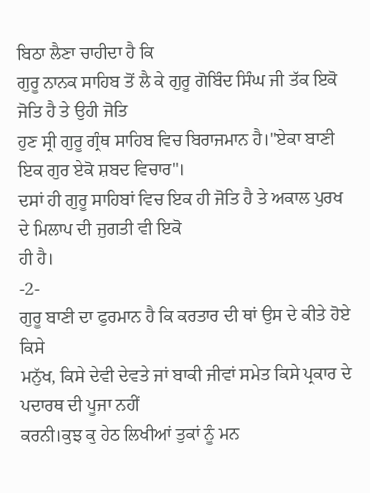ਬਿਠਾ ਲੈਣਾ ਚਾਹੀਦਾ ਹੈ ਕਿ
ਗੁਰੂ ਨਾਨਕ ਸਾਹਿਬ ਤੋਂ ਲੈ ਕੇ ਗੁਰੂ ਗੋਬਿੰਦ ਸਿੰਘ ਜੀ ਤੱਕ ਇਕੋ ਜੋਤਿ ਹੈ ਤੇ ਉਹੀ ਜੋਤਿ
ਹੁਣ ਸ੍ਰੀ ਗੁਰੂ ਗ੍ਰੰਥ ਸਾਹਿਬ ਵਿਚ ਬਿਰਾਜਮਾਨ ਹੈ।"ਏਕਾ ਬਾਣੀ ਇਕ ਗੁਰ ਏਕੋ ਸ਼ਬਦ ਵਿਚਾਰ"।
ਦਸਾਂ ਹੀ ਗੁਰੂ ਸਾਹਿਬਾਂ ਵਿਚ ਇਕ ਹੀ ਜੋਤਿ ਹੈ ਤੇ ਅਕਾਲ ਪੁਰਖ ਦੇ ਮਿਲਾਪ ਦੀ ਜੁਗਤੀ ਵੀ ਇਕੋ
ਹੀ ਹੈ।
-2-
ਗੁਰੂ ਬਾਣੀ ਦਾ ਫੁਰਮਾਨ ਹੈ ਕਿ ਕਰਤਾਰ ਦੀ ਥਾਂ ਉਸ ਦੇ ਕੀਤੇ ਹੋਏ ਕਿਸੇ
ਮਨੁੱਖ, ਕਿਸੇ ਦੇਵੀ ਦੇਵਤੇ ਜਾਂ ਬਾਕੀ ਜੀਵਾਂ ਸਮੇਤ ਕਿਸੇ ਪ੍ਰਕਾਰ ਦੇ ਪਦਾਰਥ ਦੀ ਪੂਜਾ ਨਹੀਂ
ਕਰਨੀ।ਕੁਝ ਕੁ ਹੇਠ ਲਿਖੀਆਂ ਤੁਕਾਂ ਨੂੰ ਮਨ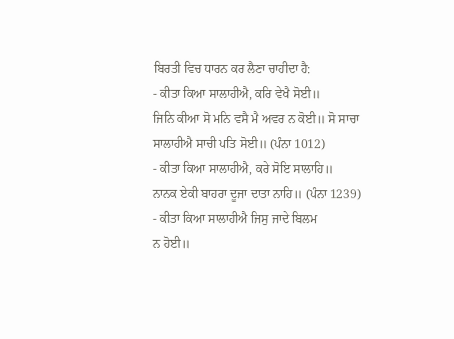ਬਿਰਤੀ ਵਿਚ ਧਾਰਨ ਕਰ ਲੈਣਾ ਚਾਹੀਦਾ ਹੈ:
- ਕੀਤਾ ਕਿਆ ਸਾਲਾਹੀਐ, ਕਰਿ ਵੇਖੈ ਸੋਈ॥
ਜਿਨਿ ਕੀਆ ਸੋ ਮਨਿ ਵਸੈ ਮੈ ਅਵਰ ਨ ਕੋਈ॥ ਸੋ ਸਾਚਾ
ਸਾਲਾਹੀਐ ਸਾਚੀ ਪਤਿ ਸੋਈ॥ (ਪੰਨਾ 1012)
- ਕੀਤਾ ਕਿਆ ਸਾਲਾਹੀਐ, ਕਰੇ ਸੋਇ ਸਾਲਾਹਿ॥
ਨਾਨਕ ਏਕੀ ਬਾਹਰਾ ਦੂਜਾ ਦਾਤਾ ਨਾਹਿ॥ (ਪੰਨਾ 1239)
- ਕੀਤਾ ਕਿਆ ਸਾਲਾਹੀਐ ਜਿਸੁ ਜਾਦੇ ਬਿਲਮ
ਨ ਹੋਈ॥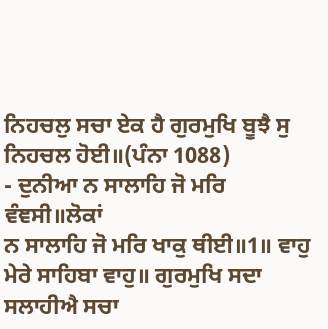ਨਿਹਚਲੁ ਸਚਾ ਏਕ ਹੈ ਗੁਰਮੁਖਿ ਬੂਝੈ ਸੁ ਨਿਹਚਲ ਹੋਈ॥(ਪੰਨਾ 1088)
- ਦੁਨੀਆ ਨ ਸਾਲਾਹਿ ਜੋ ਮਰਿ ਵੰਞਸੀ॥ਲੋਕਾਂ
ਨ ਸਾਲਾਹਿ ਜੋ ਮਰਿ ਖਾਕੁ ਥੀਈ॥1॥ ਵਾਹੁ ਮੇਰੇ ਸਾਹਿਬਾ ਵਾਹੁ॥ ਗੁਰਮੁਖਿ ਸਦਾ ਸਲਾਹੀਐ ਸਚਾ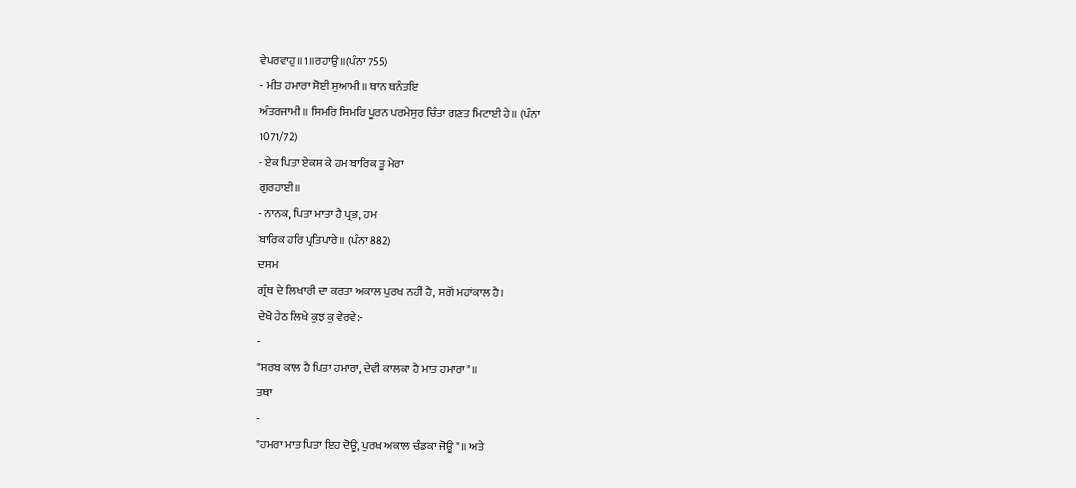ਵੇਪਰਵਾਹੁ॥1॥ਰਹਾਉ॥(ਪੰਨਾ 755)
- ਮੀਤ ਹਮਾਰਾ ਸੋਈ ਸੁਆਮੀ॥ ਥਾਨ ਥਨੰਤਇ
ਅੰਤਰਜਾਮੀ॥ ਸਿਮਰਿ ਸਿਮਰਿ ਪੂਰਨ ਪਰਮੇਸੁਰ ਚਿੰਤਾ ਗਣਤ ਮਿਟਾਈ ਹੇ॥ (ਪੰਨਾ
1071/72)
- ਏਕ ਪਿਤਾ ਏਕਸ ਕੇ ਹਮ ਬਾਰਿਕ ਤੂ ਮੇਰਾ
ਗੁਰਹਾਈ॥
- ਨਾਨਕ, ਪਿਤਾ ਮਾਤਾ ਹੈ ਪ੍ਰਭ, ਹਮ
ਬਾਰਿਕ ਹਰਿ ਪ੍ਰਤਿਪਾਰੇ॥ (ਪੰਨਾ 882)
ਦਸਮ
ਗ੍ਰੰਥ ਦੇ ਲਿਖਾਰੀ ਦਾ ਕਰਤਾ ਅਕਾਲ ਪੁਰਖ ਨਹੀਂ ਹੈ, ਸਗੋਂ ਮਹਾਂਕਾਲ ਹੈ।
ਦੇਖੋ ਹੇਠ ਲਿਖੇ ਕੁਝ ਕੁ ਵੇਰਵੇ:-
-
"ਸਰਬ ਕਾਲ ਹੈ ਪਿਤਾ ਹਮਾਰਾ, ਦੇਵੀ ਕਾਲਕਾ ਹੈ ਮਾਤ ਹਮਾਰਾ"॥
ਤਥਾ
-
"ਹਮਰਾ ਮਾਤ ਪਿਤਾ ਇਹ ਦੋਊ, ਪੁਰਖ ਅਕਾਲ ਚੰਡਕਾ ਜੋਊ"॥ ਅਤੇ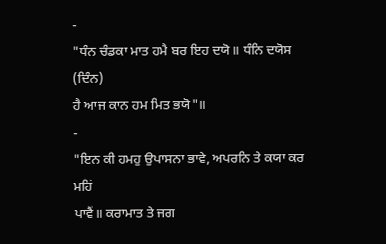-
"ਧੰਨ ਚੰਡਕਾ ਮਾਤ ਹਮੈ ਬਰ ਇਹ ਦਯੋ॥ ਧੰਨਿ ਦਯੋਸ (ਦਿੰਨ)
ਹੈ ਆਜ ਕਾਨ ਹਮ ਮਿਤ ਭਯੋ"॥
-
"ਇਨ ਕੀ ਹਮਹੁ ਉਪਾਸਨਾ ਭਾਵੇ, ਅਪਰਨਿ ਤੇ ਕਯਾ ਕਰ ਮਹਿਂ
ਪਾਵੈਂ॥ ਕਰਾਮਾਤ ਤੇ ਜਗ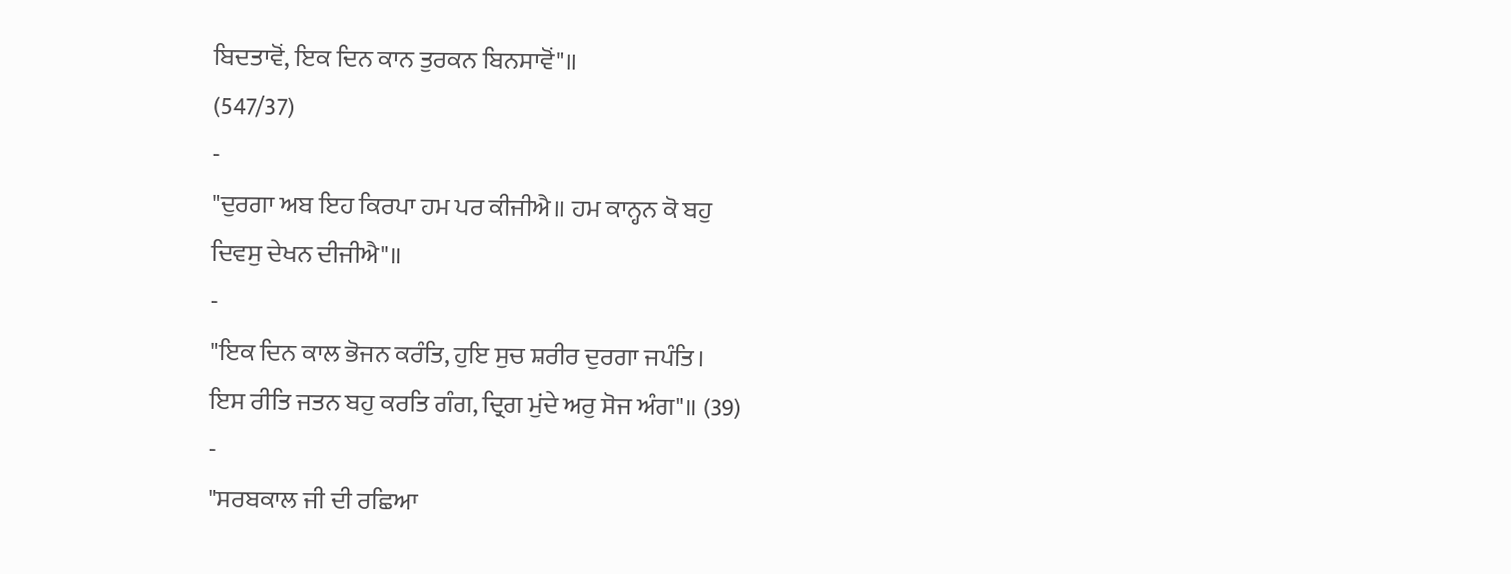ਬਿਦਤਾਵੋਂ, ਇਕ ਦਿਨ ਕਾਨ ਤੁਰਕਨ ਬਿਨਸਾਵੋਂ"॥
(547/37)
-
"ਦੁਰਗਾ ਅਬ ਇਹ ਕਿਰਪਾ ਹਮ ਪਰ ਕੀਜੀਐ॥ ਹਮ ਕਾਨ੍ਹਨ ਕੋ ਬਹੁ
ਦਿਵਸੁ ਦੇਖਨ ਦੀਜੀਐ"॥
-
"ਇਕ ਦਿਨ ਕਾਲ ਭੋਜਨ ਕਰੰਤਿ, ਹੁਇ ਸੁਚ ਸ਼ਰੀਰ ਦੁਰਗਾ ਜਪੰਤਿ।
ਇਸ ਰੀਤਿ ਜਤਨ ਬਹੁ ਕਰਤਿ ਗੰਗ, ਦ੍ਰਿਗ ਮੁਂਦੇ ਅਰੁ ਸੋਜ ਅੰਗ"॥ (39)
-
"ਸਰਬਕਾਲ ਜੀ ਦੀ ਰਛਿਆ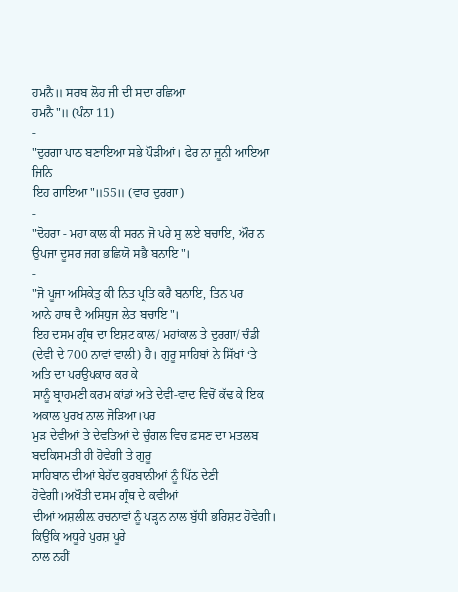ਹਮਨੈ॥ ਸਰਬ ਲੋਹ ਜੀ ਦੀ ਸਦਾ ਰਛਿਆ
ਹਮਨੈ"॥ (ਪੰਨਾ 11)
-
"ਦੁਰਗਾ ਪਾਠ ਬਣਾਇਆ ਸਭੇ ਪੌੜੀਆਂ। ਫੇਰ ਨਾ ਜੂਨੀ ਆਇਆ ਜਿਨਿ
ਇਹ ਗਾਇਆ"॥55॥ (ਵਾਰ ਦੁਰਗਾ)
-
"ਦੋਹਰਾ - ਮਹਾ ਕਾਲ ਕੀ ਸਰਨ ਜੋ ਪਰੇ ਸੁ ਲਏ ਬਚਾਇ, ਔਰ ਨ
ਉਪਜਾ ਦੂਸਰ ਜਗ ਭਛਿਯੋ ਸਭੈ ਬਨਾਇ"।
-
"ਜੋ ਪੂਜਾ ਅਸਿਕੇਤੁ ਕੀ ਨਿਤ ਪ੍ਰਤਿ ਕਰੈ ਬਨਾਇ, ਤਿਨ ਪਰ
ਆਨੇ ਹਾਥ ਦੈ ਅਸਿਧੁਜ ਲੇਤ ਬਚਾਇ"।
ਇਹ ਦਸਮ ਗ੍ਰੰਥ ਦਾ ਇਸ਼ਟ ਕਾਲ/ ਮਹਾਂਕਾਲ ਤੇ ਦੁਰਗਾ/ ਚੰਡੀ
(ਦੇਵੀ ਦੇ 700 ਨਾਵਾਂ ਵਾਲੀ) ਹੈ। ਗੁਰੂ ਸਾਹਿਬਾਂ ਨੇ ਸਿੱਖਾਂ ‘ਤੇ ਅਤਿ ਦਾ ਪਰਉਪਕਾਰ ਕਰ ਕੇ
ਸਾਨੂੰ ਬ੍ਰਾਹਮਣੀ ਕਰਮ ਕਾਂਡਾਂ ਅਤੇ ਦੇਵੀ-ਵਾਦ ਵਿਚੋਂ ਕੱਢ ਕੇ ਇਕ ਅਕਾਲ ਪੁਰਖ ਨਾਲ ਜੋੜਿਆ।ਪਰ
ਮੁੜ ਦੇਵੀਆਂ ਤੇ ਦੇਵਤਿਆਂ ਦੇ ਚੁੰਗਲ ਵਿਚ ਫ਼ਸਣ ਦਾ ਮਤਲਬ ਬਦਕਿਸਮਤੀ ਹੀ ਹੋਵੇਗੀ ਤੇ ਗੁਰੂ
ਸਾਹਿਬਾਨ ਦੀਆਂ ਬੇਹੱਦ ਕੁਰਬਾਨੀਆਂ ਨੂੰ ਪਿੱਠ ਦੇਣੀ ਹੋਵੇਗੀ।ਅਖੌਤੀ ਦਸਮ ਗ੍ਰੰਥ ਦੇ ਕਵੀਆਂ
ਦੀਆਂ ਅਸ਼ਲੀਲ਼ ਰਚਨਾਵਾਂ ਨੂੰ ਪੜ੍ਹਨ ਨਾਲ ਬੁੱਧੀ ਭਰਿਸ਼ਟ ਹੋਵੇਗੀ। ਕਿਉਂਕਿ ਅਧੂਰੇ ਪੁਰਸ਼ ਪੂਰੇ
ਨਾਲ ਨਹੀਂ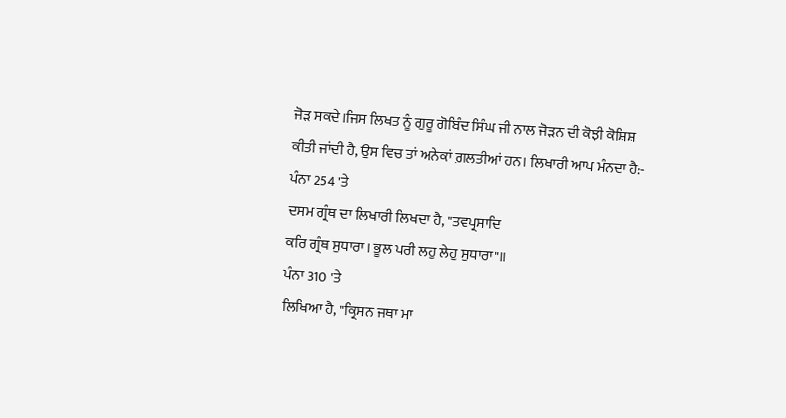ਜੋੜ ਸਕਦੇ।ਜਿਸ ਲਿਖਤ ਨੂੰ ਗੁਰੂ ਗੋਬਿੰਦ ਸਿੰਘ ਜੀ ਨਾਲ ਜੋੜਨ ਦੀ ਕੋਝੀ ਕੋਸ਼ਿਸ਼
ਕੀਤੀ ਜਾਂਦੀ ਹੈ, ਉਸ ਵਿਚ ਤਾਂ ਅਨੇਕਾਂ ਗ਼ਲਤੀਆਂ ਹਨ। ਲਿਖਾਰੀ ਆਪ ਮੰਨਦਾ ਹੈ:-
ਪੰਨਾ 254 'ਤੇ
ਦਸਮ ਗ੍ਰੰਥ ਦਾ ਲਿਖਾਰੀ ਲਿਖਦਾ ਹੈ, "ਤਵਪ੍ਰਸਾਦਿ
ਕਰਿ ਗ੍ਰੰਥ ਸੁਧਾਰਾ। ਭੂਲ ਪਰੀ ਲਹੁ ਲੇਹੁ ਸੁਧਾਰਾ"॥
ਪੰਨਾ 310 'ਤੇ
ਲਿਖਿਆ ਹੈ, "ਕ੍ਰਿਸਨ ਜਥਾ ਮਾ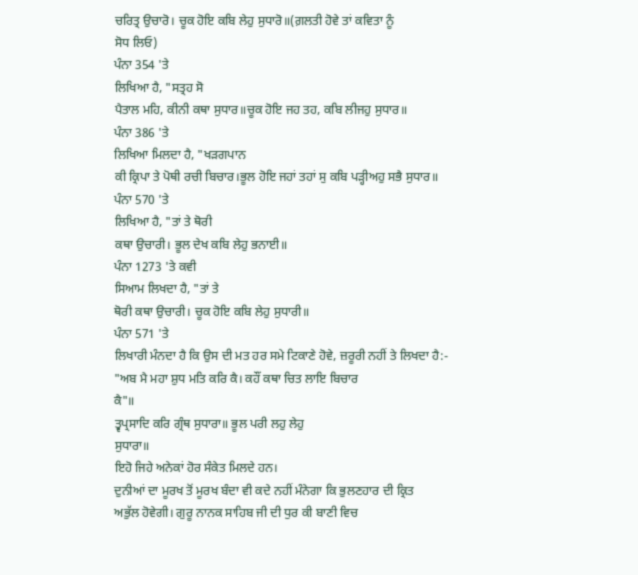ਚਰਿਤ੍ਰ ਉਚਾਰੋ। ਚੂਕ ਹੋਇ ਕਬਿ ਲੇਹੁ ਸੁਧਾਰੋ॥(ਗ਼ਲਤੀ ਹੋਵੇ ਤਾਂ ਕਵਿਤਾ ਨੂੰ
ਸੋਧ ਲਿਓ)
ਪੰਨਾ 354 'ਤੇ
ਲਿਖਿਆ ਹੈ, "ਸਤ੍ਰਹ ਸੋ
ਪੈਤਾਲ ਮਹਿ, ਕੀਨੀ ਕਥਾ ਸੁਧਾਰ॥ਚੂਕ ਹੋਇ ਜਹ ਤਹ, ਕਬਿ ਲੀਜਹੁ ਸੁਧਾਰ॥
ਪੰਨਾ 386 'ਤੇ
ਲਿਖਿਆ ਮਿਲਦਾ ਹੈ, "ਖੜਗਪਾਨ
ਕੀ ਕ੍ਰਿਪਾ ਤੇ ਪੋਥੀ ਰਚੀ ਬਿਚਾਰ।ਭੂਲ ਹੋਇ ਜਹਾਂ ਤਹਾਂ ਸੁ ਕਬਿ ਪੜ੍ਹੀਅਹੁ ਸਭੈ ਸੁਧਾਰ॥
ਪੰਨਾ 570 'ਤੇ
ਲਿਖਿਆ ਹੈ, "ਤਾਂ ਤੇ ਥੋਰੀ
ਕਥਾ ਉਚਾਰੀ। ਭੂਲ ਦੇਖ ਕਬਿ ਲੇਹੁ ਭਨਾਈ॥
ਪੰਨਾ 1273 'ਤੇ ਕਵੀ
ਸਿਆਮ ਲਿਖਦਾ ਹੈ, "ਤਾਂ ਤੇ
ਥੋਰੀ ਕਥਾ ਉਚਾਰੀ। ਚੂਕ ਹੋਇ ਕਬਿ ਲੇਹੁ ਸੁਧਾਰੀ॥
ਪੰਨਾ 571 'ਤੇ
ਲਿਖਾਰੀ ਮੰਨਦਾ ਹੈ ਕਿ ਉਸ ਦੀ ਮਤ ਹਰ ਸਮੇ ਟਿਕਾਣੇ ਹੋਵੇ, ਜ਼ਰੂਰੀ ਨਹੀਂ ਤੇ ਲਿਖਦਾ ਹੈ:-
"ਅਬ ਮੈ ਮਹਾ ਸ਼ੁਧ ਮਤਿ ਕਰਿ ਕੈ। ਕਹੌਂ ਕਥਾ ਚਿਤ ਲਾਇ ਬਿਚਾਰ
ਕੈ"॥
ਤ੍ਵਪ੍ਰਸਾਦਿ ਕਰਿ ਗ੍ਰੰਥ ਸੁਧਾਰਾ॥ ਭੂਲ ਪਰੀ ਲਹੁ ਲੇਹੁ
ਸੁਧਾਰਾ॥
ਇਹੋ ਜਿਹੇ ਅਨੇਕਾਂ ਹੋਰ ਸੰਕੇਤ ਮਿਲਦੇ ਹਨ।
ਦੁਨੀਆਂ ਦਾ ਮੂਰਖ ਤੋਂ ਮੂਰਖ ਬੰਦਾ ਵੀ ਕਦੇ ਨਹੀਂ ਮੰਨੇਗਾ ਕਿ ਭੁਲਣਹਾਰ ਦੀ ਕ੍ਰਿਤ
ਅਭੁੱਲ ਹੋਵੇਗੀ। ਗੁਰੂ ਨਾਨਕ ਸਾਹਿਬ ਜੀ ਦੀ ਧੁਰ ਕੀ ਬਾਣੀ ਵਿਚ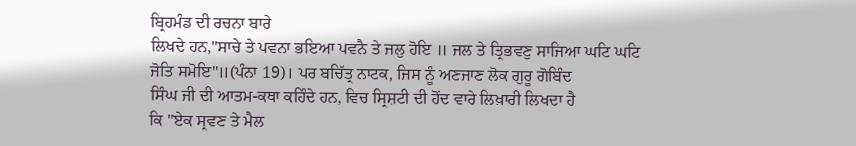ਬ੍ਰਿਹਮੰਡ ਦੀ ਰਚਨਾ ਬਾਰੇ
ਲਿਖਦੇ ਹਨ,"ਸਾਚੇ ਤੇ ਪਵਨਾ ਭਇਆ ਪਵਨੈ ਤੇ ਜਲੁ ਹੋਇ ॥ ਜਲ ਤੇ ਤ੍ਰਿਭਵਣੁ ਸਾਜਿਆ ਘਟਿ ਘਟਿ
ਜੋਤਿ ਸਮੋਇ"॥(ਪੰਨਾ 19)। ਪਰ ਬਚਿੱਤ੍ਰ ਨਾਟਕ, ਜਿਸ ਨੂੰ ਅਣਜਾਣ ਲੋਕ ਗੁਰੂ ਗੋਬਿੰਦ
ਸਿੰਘ ਜੀ ਦੀ ਆਤਮ-ਕਥਾ ਕਹਿੰਦੇ ਹਨ, ਵਿਚ ਸ੍ਰਿਸ਼ਟੀ ਦੀ ਹੋਂਦ ਵਾਰੇ ਲਿਖ਼ਾਰੀ ਲਿਖਦਾ ਹੈ
ਕਿ "ਏਕ ਸ੍ਰਵਣ ਤੇ ਮੈਲ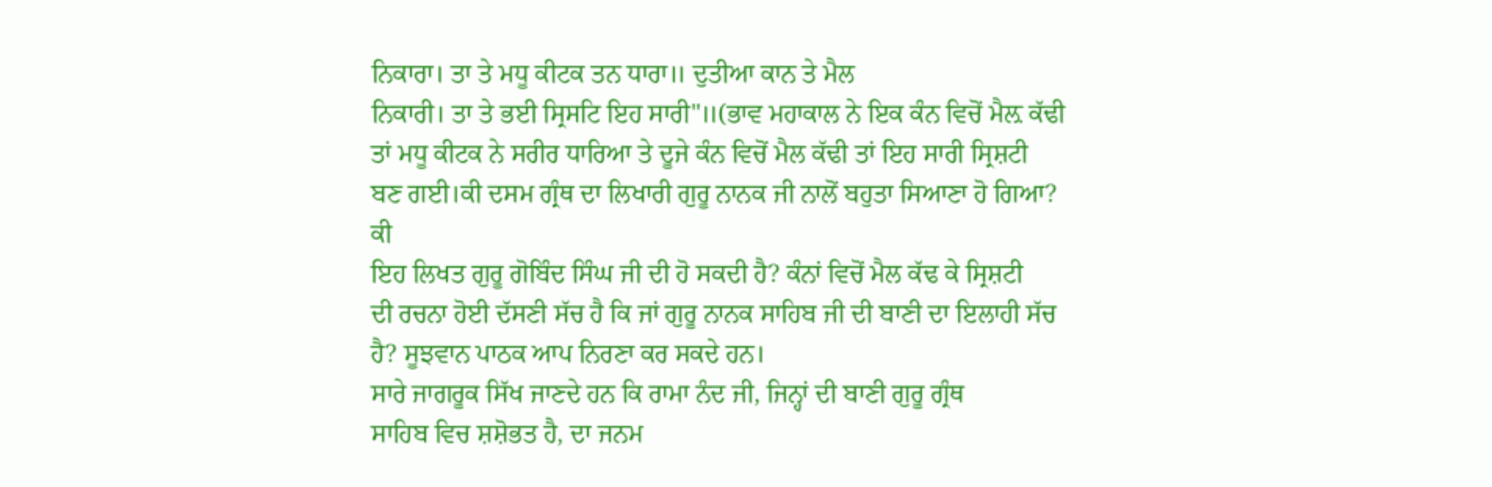ਨਿਕਾਰਾ। ਤਾ ਤੇ ਮਧੂ ਕੀਟਕ ਤਨ ਧਾਰਾ॥ ਦੁਤੀਆ ਕਾਨ ਤੇ ਮੈਲ
ਨਿਕਾਰੀ। ਤਾ ਤੇ ਭਈ ਸ੍ਰਿਸਟਿ ਇਹ ਸਾਰੀ"॥(ਭਾਵ ਮਹਾਕਾਲ ਨੇ ਇਕ ਕੰਨ ਵਿਚੋਂ ਮੈਲ਼ ਕੱਢੀ
ਤਾਂ ਮਧੂ ਕੀਟਕ ਨੇ ਸਰੀਰ ਧਾਰਿਆ ਤੇ ਦੂਜੇ ਕੰਨ ਵਿਚੋਂ ਮੈਲ ਕੱਢੀ ਤਾਂ ਇਹ ਸਾਰੀ ਸ੍ਰਿਸ਼ਟੀ
ਬਣ ਗਈ।ਕੀ ਦਸਮ ਗ੍ਰੰਥ ਦਾ ਲਿਖਾਰੀ ਗੁਰੂ ਨਾਨਕ ਜੀ ਨਾਲੋਂ ਬਹੁਤਾ ਸਿਆਣਾ ਹੋ ਗਿਆ? ਕੀ
ਇਹ ਲਿਖਤ ਗੁਰੂ ਗੋਬਿੰਦ ਸਿੰਘ ਜੀ ਦੀ ਹੋ ਸਕਦੀ ਹੈ? ਕੰਨਾਂ ਵਿਚੋਂ ਮੈਲ ਕੱਢ ਕੇ ਸ੍ਰਿਸ਼ਟੀ
ਦੀ ਰਚਨਾ ਹੋਈ ਦੱਸਣੀ ਸੱਚ ਹੈ ਕਿ ਜਾਂ ਗੁਰੂ ਨਾਨਕ ਸਾਹਿਬ ਜੀ ਦੀ ਬਾਣੀ ਦਾ ਇਲਾਹੀ ਸੱਚ
ਹੈ? ਸੂਝਵਾਨ ਪਾਠਕ ਆਪ ਨਿਰਣਾ ਕਰ ਸਕਦੇ ਹਨ।
ਸਾਰੇ ਜਾਗਰੂਕ ਸਿੱਖ ਜਾਣਦੇ ਹਨ ਕਿ ਰਾਮਾ ਨੰਦ ਜੀ, ਜਿਨ੍ਹਾਂ ਦੀ ਬਾਣੀ ਗੁਰੂ ਗ੍ਰੰਥ
ਸਾਹਿਬ ਵਿਚ ਸ਼ਸ਼ੋਭਤ ਹੈ, ਦਾ ਜਨਮ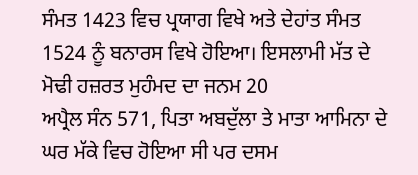ਸੰਮਤ 1423 ਵਿਚ ਪ੍ਰਯਾਗ ਵਿਖੇ ਅਤੇ ਦੇਹਾਂਤ ਸੰਮਤ
1524 ਨੂੰ ਬਨਾਰਸ ਵਿਖੇ ਹੋਇਆ। ਇਸਲਾਮੀ ਮੱਤ ਦੇ ਮੋਢੀ ਹਜ਼ਰਤ ਮੁਹੰਮਦ ਦਾ ਜਨਮ 20
ਅਪ੍ਰੈਲ ਸੰਨ 571, ਪਿਤਾ ਅਬਦੁੱਲਾ ਤੇ ਮਾਤਾ ਆਮਿਨਾ ਦੇ ਘਰ ਮੱਕੇ ਵਿਚ ਹੋਇਆ ਸੀ ਪਰ ਦਸਮ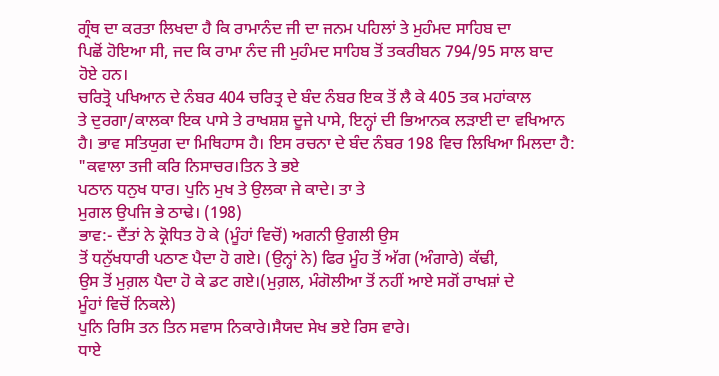ਗ੍ਰੰਥ ਦਾ ਕਰਤਾ ਲਿਖਦਾ ਹੈ ਕਿ ਰਾਮਾਨੰਦ ਜੀ ਦਾ ਜਨਮ ਪਹਿਲਾਂ ਤੇ ਮੁਹੰਮਦ ਸਾਹਿਬ ਦਾ
ਪਿਛੋਂ ਹੋਇਆ ਸੀ, ਜਦ ਕਿ ਰਾਮਾ ਨੰਦ ਜੀ ਮੁਹੰਮਦ ਸਾਹਿਬ ਤੋਂ ਤਕਰੀਬਨ 794/95 ਸਾਲ ਬਾਦ
ਹੋਏ ਹਨ।
ਚਰਿਤ੍ਰੋ ਪਖਿਆਨ ਦੇ ਨੰਬਰ 404 ਚਰਿਤ੍ਰ ਦੇ ਬੰਦ ਨੰਬਰ ਇਕ ਤੋਂ ਲੈ ਕੇ 405 ਤਕ ਮਹਾਂਕਾਲ
ਤੇ ਦੁਰਗਾ/ਕਾਲਕਾ ਇਕ ਪਾਸੇ ਤੇ ਰਾਖਸ਼ਸ਼ ਦੂਜੇ ਪਾਸੇ, ਇਨ੍ਹਾਂ ਦੀ ਭਿਆਨਕ ਲੜਾਈ ਦਾ ਵਖਿਆਨ
ਹੈ। ਭਾਵ ਸਤਿਯੁਗ ਦਾ ਮਿਥਿਹਾਸ ਹੈ। ਇਸ ਰਚਨਾ ਦੇ ਬੰਦ ਨੰਬਰ 198 ਵਿਚ ਲਿਖਿਆ ਮਿਲਦਾ ਹੈ:
"ਕਵਾਲਾ ਤਜੀ ਕਰਿ ਨਿਸਾਚਰ।ਤਿਨ ਤੇ ਭਏ
ਪਠਾਨ ਧਨੁਖ ਧਾਰ। ਪੁਨਿ ਮੁਖ ਤੇ ਉਲਕਾ ਜੇ ਕਾਦੇ। ਤਾ ਤੇ
ਮੁਗਲ ਉਪਜਿ ਭੇ ਠਾਢੇ। (198)
ਭਾਵ:- ਦੈਂਤਾਂ ਨੇ ਕ੍ਰੋਧਿਤ ਹੋ ਕੇ (ਮੂੰਹਾਂ ਵਿਚੋਂ) ਅਗਨੀ ਉਗਲੀ ਉਸ
ਤੋਂ ਧਨੁੱਖਧਾਰੀ ਪਠਾਣ ਪੈਦਾ ਹੋ ਗਏ। (ਉਨ੍ਹਾਂ ਨੇ) ਫਿਰ ਮੂੰਹ ਤੋਂ ਅੱਗ (ਅੰਗਾਰੇ) ਕੱਢੀ,
ਉਸ ਤੋਂ ਮੁਗ਼ਲ ਪੈਦਾ ਹੋ ਕੇ ਡਟ ਗਏ।(ਮੁਗ਼ਲ, ਮੰਗੋਲੀਆ ਤੋਂ ਨਹੀਂ ਆਏ ਸਗੋਂ ਰਾਖਸ਼ਾਂ ਦੇ
ਮੂੰਹਾਂ ਵਿਚੋਂ ਨਿਕਲੇ)
ਪੁਨਿ ਰਿਸਿ ਤਨ ਤਿਨ ਸਵਾਸ ਨਿਕਾਰੇ।ਸੈਯਦ ਸੇਖ ਭਏ ਰਿਸ ਵਾਰੇ।
ਧਾਏ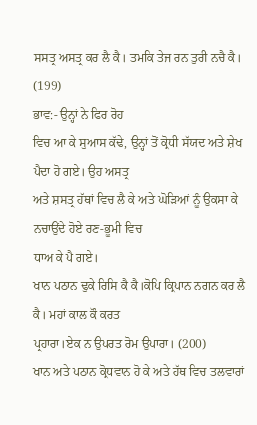ਸਸਤ੍ਰ ਅਸਤ੍ਰ ਕਰ ਲੈ ਕੈ। ਤਮਕਿ ਤੇਜ ਰਨ ਤੁਰੀ ਨਚੈ ਕੈ।
(199)
ਭਾਵ:- ਉਨ੍ਹਾਂ ਨੇ ਫਿਰ ਰੋਹ
ਵਿਚ ਆ ਕੇ ਸੁਆਸ ਕੱਢੇ, ਉਨ੍ਹਾਂ ਤੋਂ ਕ੍ਰੋਧੀ ਸੱਯਦ ਅਤੇ ਸ਼ੇਖ ਪੈਦਾ ਹੋ ਗਏ। ਉਹ ਅਸਤ੍ਰ
ਅਤੇ ਸ਼ਸਤ੍ਰ ਹੱਥਾਂ ਵਿਚ ਲੈ ਕੇ ਅਤੇ ਘੋੜਿਆਂ ਨੂੰ ਉਕਸਾ ਕੇ ਨਚਾਉਂਦੇ ਹੋਏ ਰਣ-ਭੂਮੀ ਵਿਚ
ਧਾਅ ਕੇ ਪੈ ਗਏ।
ਖਾਨ ਪਠਾਨ ਢੁਕੇ ਰਿਸਿ ਕੈ ਕੈ।ਕੋਪਿ ਕ੍ਰਿਪਾਨ ਨਗਨ ਕਰ ਲੈ ਕੈ। ਮਹਾਂ ਕਾਲ ਕੌ ਕਰਤ
ਪ੍ਰਹਾਰਾ।ਏਕ ਨ ਉਪਰਤ ਰੋਮ ਉਪਾਰਾ। (200)
ਖਾਨ ਅਤੇ ਪਠਾਨ ਕ੍ਰੋਧਵਾਨ ਹੋ ਕੇ ਅਤੇ ਹੱਥ ਵਿਚ ਤਲਵਾਰਾਂ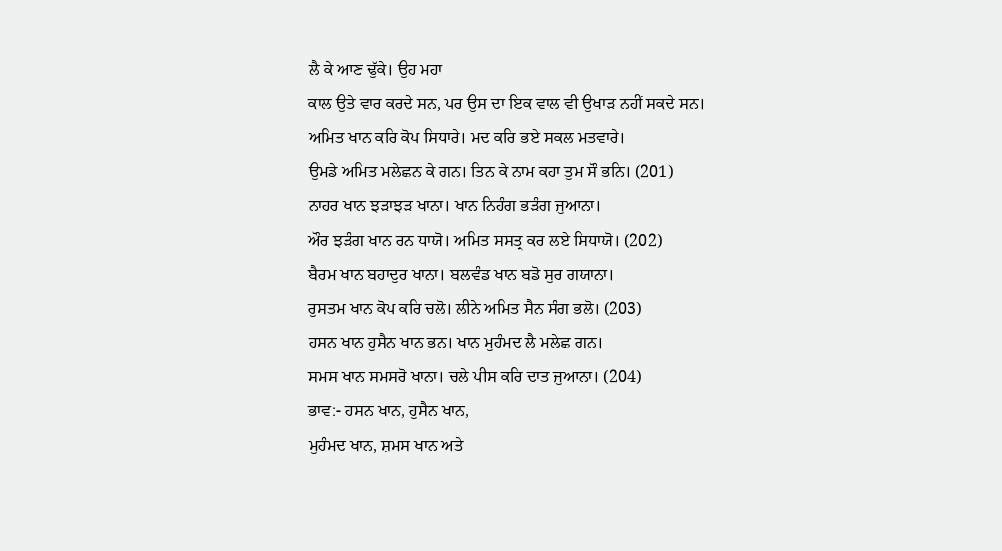ਲੈ ਕੇ ਆਣ ਢੁੱਕੇ। ਉਹ ਮਹਾ
ਕਾਲ ਉਤੇ ਵਾਰ ਕਰਦੇ ਸਨ, ਪਰ ਉਸ ਦਾ ਇਕ ਵਾਲ ਵੀ ਉਖਾੜ ਨਹੀਂ ਸਕਦੇ ਸਨ।
ਅਮਿਤ ਖਾਨ ਕਰਿ ਕੋਪ ਸਿਧਾਰੇ। ਮਦ ਕਰਿ ਭਏ ਸਕਲ ਮਤਵਾਰੇ।
ਉਮਡੇ ਅਮਿਤ ਮਲੇਛਨ ਕੇ ਗਨ। ਤਿਨ ਕੇ ਨਾਮ ਕਹਾ ਤੁਮ ਸੌ ਭਨਿ। (201)
ਨਾਹਰ ਖਾਨ ਝੜਾਝੜ ਖਾਨਾ। ਖਾਨ ਨਿਹੰਗ ਭੜੰਗ ਜੁਆਨਾ।
ਔਰ ਝੜੰਗ ਖਾਨ ਰਨ ਧਾਯੋ। ਅਮਿਤ ਸਸਤ੍ਰ ਕਰ ਲਏ ਸਿਧਾਯੋ। (202)
ਬੈਰਮ ਖਾਨ ਬਹਾਦੁਰ ਖਾਨਾ। ਬਲਵੰਡ ਖਾਨ ਬਡੋ ਸੁਰ ਗਯਾਨਾ।
ਰੁਸਤਮ ਖਾਨ ਕੋਪ ਕਰਿ ਚਲੋ। ਲੀਨੇ ਅਮਿਤ ਸੈਨ ਸੰਗ ਭਲੋ। (203)
ਹਸਨ ਖਾਨ ਹੁਸੈਨ ਖਾਨ ਭਨ। ਖਾਨ ਮੁਹੰਮਦ ਲੈ ਮਲੇਛ ਗਨ।
ਸਮਸ ਖਾਨ ਸਮਸਰੋ ਖਾਨਾ। ਚਲੇ ਪੀਸ ਕਰਿ ਦਾਤ ਜੁਆਨਾ। (204)
ਭਾਵ:- ਹਸਨ ਖਾਨ, ਹੁਸੈਨ ਖਾਨ,
ਮੁਹੰਮਦ ਖਾਨ, ਸ਼ਮਸ ਖਾਨ ਅਤੇ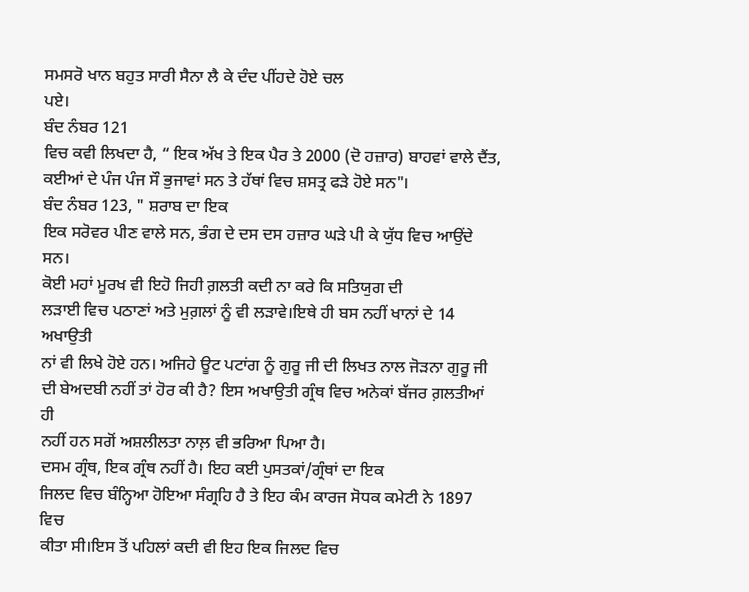ਸਮਸਰੋ ਖਾਨ ਬਹੁਤ ਸਾਰੀ ਸੈਨਾ ਲੈ ਕੇ ਦੰਦ ਪੀਂਹਦੇ ਹੋਏ ਚਲ
ਪਏ।
ਬੰਦ ਨੰਬਰ 121
ਵਿਚ ਕਵੀ ਲਿਖਦਾ ਹੈ, “ ਇਕ ਅੱਖ ਤੇ ਇਕ ਪੈਰ ਤੇ 2000 (ਦੋ ਹਜ਼ਾਰ) ਬਾਹਵਾਂ ਵਾਲੇ ਦੈਂਤ,
ਕਈਆਂ ਦੇ ਪੰਜ ਪੰਜ ਸੌ ਭੁਜਾਵਾਂ ਸਨ ਤੇ ਹੱਥਾਂ ਵਿਚ ਸ਼ਸਤ੍ਰ ਫੜੇ ਹੋਏ ਸਨ"।
ਬੰਦ ਨੰਬਰ 123, " ਸ਼ਰਾਬ ਦਾ ਇਕ
ਇਕ ਸਰੋਵਰ ਪੀਣ ਵਾਲੇ ਸਨ, ਭੰਗ ਦੇ ਦਸ ਦਸ ਹਜ਼ਾਰ ਘੜੇ ਪੀ ਕੇ ਯੁੱਧ ਵਿਚ ਆਉਂਦੇ ਸਨ।
ਕੋਈ ਮਹਾਂ ਮੂਰਖ ਵੀ ਇਹੋ ਜਿਹੀ ਗ਼ਲਤੀ ਕਦੀ ਨਾ ਕਰੇ ਕਿ ਸਤਿਯੁਗ ਦੀ
ਲੜਾਈ ਵਿਚ ਪਠਾਣਾਂ ਅਤੇ ਮੁਗ਼ਲਾਂ ਨੂੰ ਵੀ ਲੜਾਵੇ।ਇਥੇ ਹੀ ਬਸ ਨਹੀਂ ਖਾਨਾਂ ਦੇ 14 ਅਖਾਉਤੀ
ਨਾਂ ਵੀ ਲਿਖੇ ਹੋਏ ਹਨ। ਅਜਿਹੇ ਊਟ ਪਟਾਂਗ ਨੂੰ ਗੁਰੂ ਜੀ ਦੀ ਲਿਖਤ ਨਾਲ ਜੋੜਨਾ ਗੁਰੂ ਜੀ
ਦੀ ਬੇਅਦਬੀ ਨਹੀਂ ਤਾਂ ਹੋਰ ਕੀ ਹੈ? ਇਸ ਅਖਾਉਤੀ ਗ੍ਰੰਥ ਵਿਚ ਅਨੇਕਾਂ ਬੱਜਰ ਗ਼ਲਤੀਆਂ ਹੀ
ਨਹੀਂ ਹਨ ਸਗੋਂ ਅਸ਼ਲੀਲਤਾ ਨਾਲ਼ ਵੀ ਭਰਿਆ ਪਿਆ ਹੈ।
ਦਸਮ ਗ੍ਰੰਥ, ਇਕ ਗ੍ਰੰਥ ਨਹੀਂ ਹੈ। ਇਹ ਕਈ ਪੁਸਤਕਾਂ/ਗ੍ਰੰਥਾਂ ਦਾ ਇਕ
ਜਿਲਦ ਵਿਚ ਬੰਨ੍ਹਿਆ ਹੋਇਆ ਸੰਗ੍ਰਹਿ ਹੈ ਤੇ ਇਹ ਕੰਮ ਕਾਰਜ ਸੋਧਕ ਕਮੇਟੀ ਨੇ 1897 ਵਿਚ
ਕੀਤਾ ਸੀ।ਇਸ ਤੋਂ ਪਹਿਲਾਂ ਕਦੀ ਵੀ ਇਹ ਇਕ ਜਿਲਦ ਵਿਚ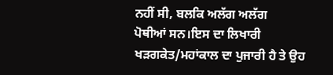ਨਹੀਂ ਸੀ, ਬਲਕਿ ਅਲੱਗ ਅਲੱਗ
ਪੋਥੀਆਂ ਸਨ।ਇਸ ਦਾ ਲਿਖਾਰੀ ਖੜਗਕੇਤ/ਮਹਾਂਕਾਲ ਦਾ ਪੁਜਾਰੀ ਹੈ ਤੇ ਉਹ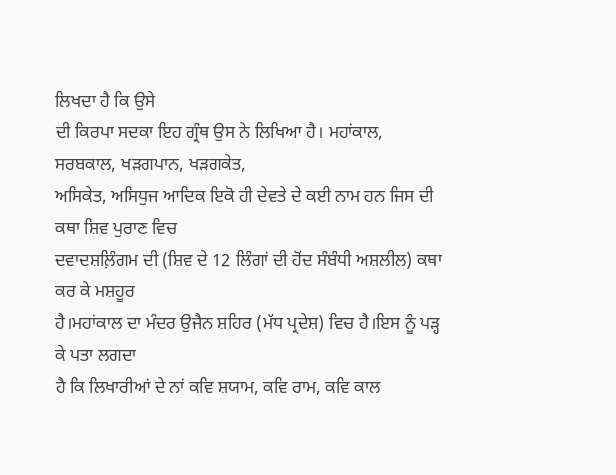ਲਿਖਦਾ ਹੈ ਕਿ ਉਸੇ
ਦੀ ਕਿਰਪਾ ਸਦਕਾ ਇਹ ਗ੍ਰੰਥ ਉਸ ਨੇ ਲਿਖਿਆ ਹੈ। ਮਹਾਂਕਾਲ, ਸਰਬਕਾਲ, ਖੜਗਪਾਨ, ਖੜਗਕੇਤ,
ਅਸਿਕੇਤ, ਅਸਿਧੁਜ ਆਦਿਕ ਇਕੋ ਹੀ ਦੇਵਤੇ ਦੇ ਕਈ ਨਾਮ ਹਨ ਜਿਸ ਦੀ ਕਥਾ ਸ਼ਿਵ ਪੁਰਾਣ ਵਿਚ
ਦਵਾਦਸ਼ਲ਼ਿੰਗਮ ਦੀ (ਸ਼ਿਵ ਦੇ 12 ਲਿੰਗਾਂ ਦੀ ਹੋਂਦ ਸੰਬੰਧੀ ਅਸ਼ਲੀਲ) ਕਥਾ ਕਰ ਕੇ ਮਸ਼ਹੂਰ
ਹੈ।ਮਹਾਂਕਾਲ ਦਾ ਮੰਦਰ ਉਜੈਨ ਸ਼ਹਿਰ (ਮੱਧ ਪ੍ਰਦੇਸ਼) ਵਿਚ ਹੈ।ਇਸ ਨੂੰ ਪੜ੍ਹ ਕੇ ਪਤਾ ਲਗਦਾ
ਹੈ ਕਿ ਲਿਖਾਰੀਆਂ ਦੇ ਨਾਂ ਕਵਿ ਸ਼ਯਾਮ, ਕਵਿ ਰਾਮ, ਕਵਿ ਕਾਲ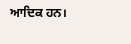ਆਦਿਕ ਹਨ।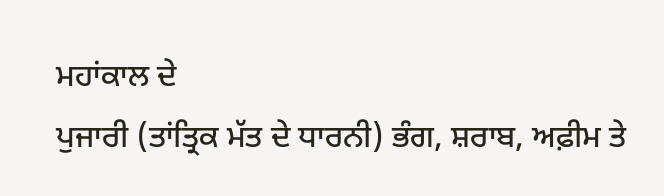ਮਹਾਂਕਾਲ ਦੇ
ਪੁਜਾਰੀ (ਤਾਂਤ੍ਰਿਕ ਮੱਤ ਦੇ ਧਾਰਨੀ) ਭੰਗ, ਸ਼ਰਾਬ, ਅਫ਼ੀਮ ਤੇ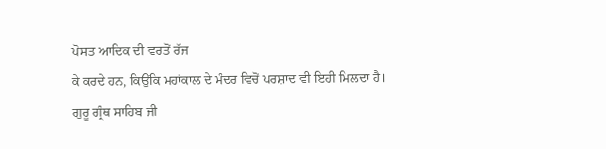ਪੋਸਤ ਆਦਿਕ ਦੀ ਵਰਤੋਂ ਰੱਜ
ਕੇ ਕਰਦੇ ਹਨ, ਕਿਉਂਕਿ ਮਹਾਂਕਾਲ ਦੇ ਮੰਦਰ ਵਿਚੋਂ ਪਰਸ਼ਾਦ ਵੀ ਇਹੀ ਮਿਲਦਾ ਹੈ।
ਗੁਰੂ ਗ੍ਰੰਥ ਸਾਹਿਬ ਜੀ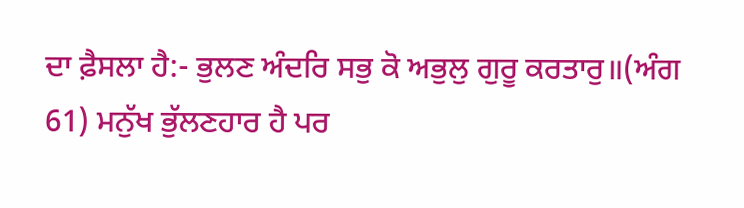ਦਾ ਫ਼ੈਸਲਾ ਹੈ:- ਭੁਲਣ ਅੰਦਰਿ ਸਭੁ ਕੋ ਅਭੁਲੁ ਗੁਰੂ ਕਰਤਾਰੁ॥(ਅੰਗ
61) ਮਨੁੱਖ ਭੁੱਲਣਹਾਰ ਹੈ ਪਰ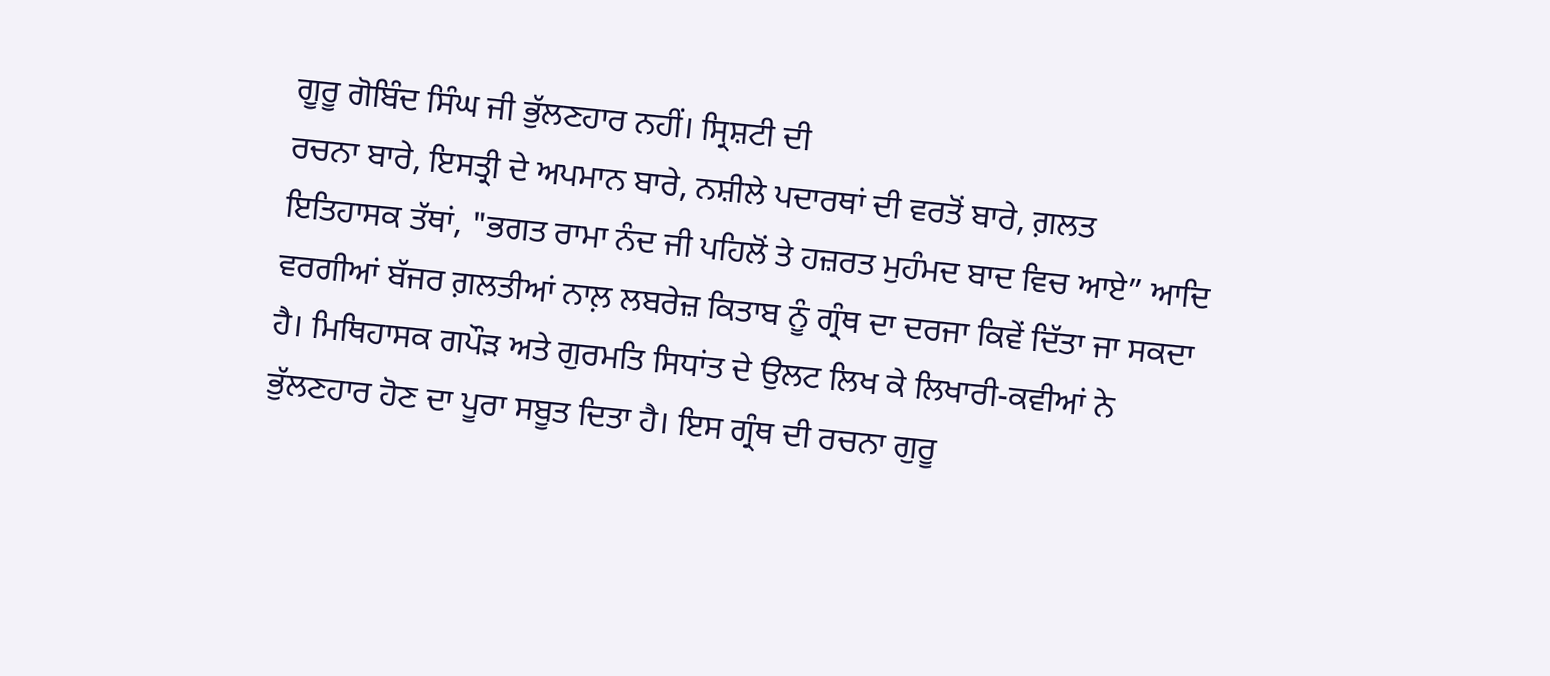ਗੂਰੂ ਗੋਬਿੰਦ ਸਿੰਘ ਜੀ ਭੁੱਲਣਹਾਰ ਨਹੀਂ। ਸ੍ਰਿਸ਼ਟੀ ਦੀ
ਰਚਨਾ ਬਾਰੇ, ਇਸਤ੍ਰੀ ਦੇ ਅਪਮਾਨ ਬਾਰੇ, ਨਸ਼ੀਲੇ ਪਦਾਰਥਾਂ ਦੀ ਵਰਤੋਂ ਬਾਰੇ, ਗ਼ਲਤ
ਇਤਿਹਾਸਕ ਤੱਥਾਂ, "ਭਗਤ ਰਾਮਾ ਨੰਦ ਜੀ ਪਹਿਲੋਂ ਤੇ ਹਜ਼ਰਤ ਮੁਹੰਮਦ ਬਾਦ ਵਿਚ ਆਏ” ਆਦਿ
ਵਰਗੀਆਂ ਬੱਜਰ ਗ਼ਲਤੀਆਂ ਨਾਲ਼ ਲਬਰੇਜ਼ ਕਿਤਾਬ ਨੂੰ ਗ੍ਰੰਥ ਦਾ ਦਰਜਾ ਕਿਵੇਂ ਦਿੱਤਾ ਜਾ ਸਕਦਾ
ਹੈ। ਮਿਥਿਹਾਸਕ ਗਪੌੜ ਅਤੇ ਗੁਰਮਤਿ ਸਿਧਾਂਤ ਦੇ ਉਲਟ ਲਿਖ ਕੇ ਲਿਖਾਰੀ-ਕਵੀਆਂ ਨੇ
ਭੁੱਲਣਹਾਰ ਹੋਣ ਦਾ ਪੂਰਾ ਸਬੂਤ ਦਿਤਾ ਹੈ। ਇਸ ਗ੍ਰੰਥ ਦੀ ਰਚਨਾ ਗੁਰੂ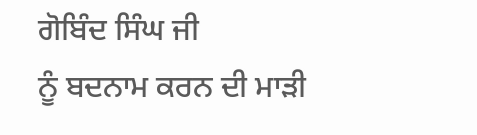ਗੋਬਿੰਦ ਸਿੰਘ ਜੀ
ਨੂੰ ਬਦਨਾਮ ਕਰਨ ਦੀ ਮਾੜੀ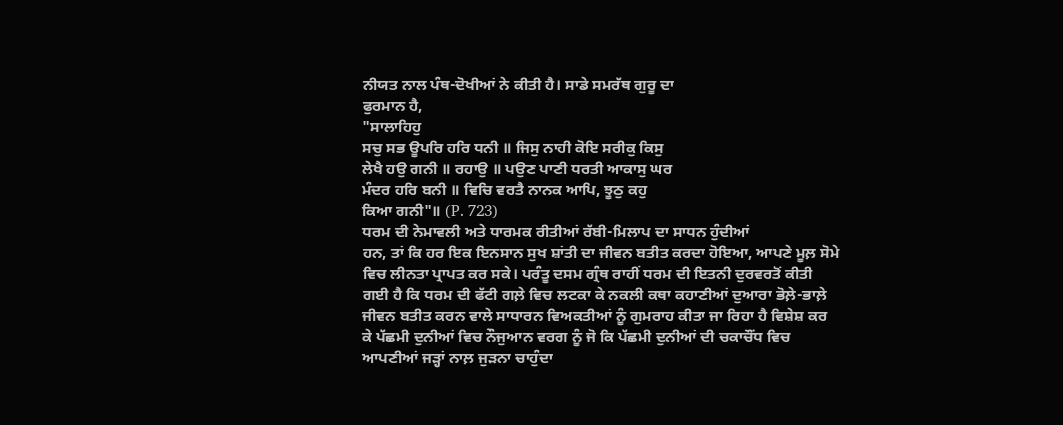ਨੀਯਤ ਨਾਲ ਪੰਥ-ਦੋਖੀਆਂ ਨੇ ਕੀਤੀ ਹੈ। ਸਾਡੇ ਸਮਰੱਥ ਗੁਰੂ ਦਾ
ਫੁਰਮਾਨ ਹੈ,
"ਸਾਲਾਹਿਹੁ
ਸਚੁ ਸਭ ਊਪਰਿ ਹਰਿ ਧਨੀ ॥ ਜਿਸੁ ਨਾਹੀ ਕੋਇ ਸਰੀਕੁ ਕਿਸੁ
ਲੇਖੈ ਹਉ ਗਨੀ ॥ ਰਹਾਉ ॥ ਪਉਣ ਪਾਣੀ ਧਰਤੀ ਆਕਾਸੁ ਘਰ
ਮੰਦਰ ਹਰਿ ਬਨੀ ॥ ਵਿਚਿ ਵਰਤੈ ਨਾਨਕ ਆਪਿ, ਝੂਠੁ ਕਹੁ
ਕਿਆ ਗਨੀ"॥ (P. 723)
ਧਰਮ ਦੀ ਨੇਮਾਵਲੀ ਅਤੇ ਧਾਰਮਕ ਰੀਤੀਆਂ ਰੱਬੀ-ਮਿਲਾਪ ਦਾ ਸਾਧਨ ਹੁੰਦੀਆਂ
ਹਨ, ਤਾਂ ਕਿ ਹਰ ਇਕ ਇਨਸਾਨ ਸੁਖ ਸ਼ਾਂਤੀ ਦਾ ਜੀਵਨ ਬਤੀਤ ਕਰਦਾ ਹੋਇਆ, ਆਪਣੇ ਮੂਲ਼ ਸੋਮੇ
ਵਿਚ ਲੀਨਤਾ ਪ੍ਰਾਪਤ ਕਰ ਸਕੇ। ਪਰੰਤੂ ਦਸਮ ਗ੍ਰੰਥ ਰਾਹੀਂ ਧਰਮ ਦੀ ਇਤਨੀ ਦੁਰਵਰਤੋਂ ਕੀਤੀ
ਗਈ ਹੈ ਕਿ ਧਰਮ ਦੀ ਫੱਟੀ ਗਲ਼ੇ ਵਿਚ ਲਟਕਾ ਕੇ ਨਕਲੀ ਕਥਾ ਕਹਾਣੀਆਂ ਦੁਆਰਾ ਭੋਲ਼ੇ-ਭਾਲ਼ੇ
ਜੀਵਨ ਬਤੀਤ ਕਰਨ ਵਾਲੇ ਸਾਧਾਰਨ ਵਿਅਕਤੀਆਂ ਨੂੰ ਗੁਮਰਾਹ ਕੀਤਾ ਜਾ ਰਿਹਾ ਹੈ ਵਿਸ਼ੇਸ਼ ਕਰ
ਕੇ ਪੱਛਮੀ ਦੁਨੀਆਂ ਵਿਚ ਨੌਜੁਆਨ ਵਰਗ ਨੂੰ ਜੋ ਕਿ ਪੱਛਮੀ ਦੁਨੀਆਂ ਦੀ ਚਕਾਚੌਂਧ ਵਿਚ
ਆਪਣੀਆਂ ਜੜ੍ਹਾਂ ਨਾਲ਼ ਜੁੜਨਾ ਚਾਹੁੰਦਾ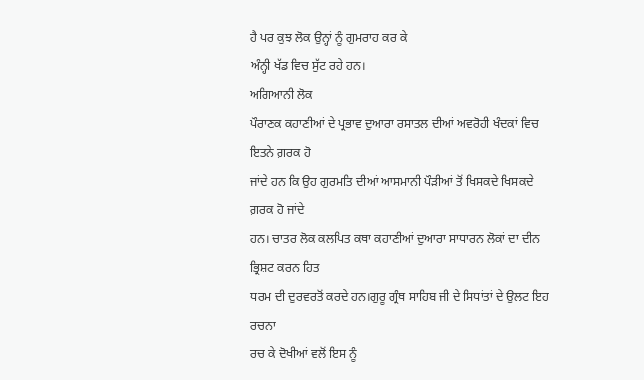ਹੈ ਪਰ ਕੁਝ ਲੋਕ ਉਨ੍ਹਾਂ ਨੂੰ ਗੁਮਰਾਹ ਕਰ ਕੇ
ਅੰਨ੍ਹੀ ਖੱਡ ਵਿਚ ਸੁੱਟ ਰਹੇ ਹਨ।
ਅਗਿਆਨੀ ਲੋਕ
ਪੌਰਾਣਕ ਕਹਾਣੀਆਂ ਦੇ ਪ੍ਰਭਾਵ ਦੁਆਰਾ ਰਸਾਤਲ ਦੀਆਂ ਅਵਰੋਹੀ ਖੰਦਕਾਂ ਵਿਚ ਇਤਨੇ ਗ਼ਰਕ ਹੋ
ਜਾਂਦੇ ਹਨ ਕਿ ਉਹ ਗੁਰਮਤਿ ਦੀਆਂ ਆਸਮਾਨੀ ਪੌੜੀਆਂ ਤੋਂ ਖਿਸਕਦੇ ਖਿਸਕਦੇ ਗ਼ਰਕ ਹੋ ਜਾਂਦੇ
ਹਨ। ਚਾਤਰ ਲੋਕ ਕਲਪਿਤ ਕਥਾ ਕਹਾਣੀਆਂ ਦੁਆਰਾ ਸਾਧਾਰਨ ਲੋਕਾਂ ਦਾ ਦੀਨ ਭ੍ਰਿਸ਼ਟ ਕਰਨ ਹਿਤ
ਧਰਮ ਦੀ ਦੁਰਵਰਤੋਂ ਕਰਦੇ ਹਨ।ਗੁਰੂ ਗ੍ਰੰਥ ਸਾਹਿਬ ਜੀ ਦੇ ਸਿਧਾਂਤਾਂ ਦੇ ਉਲਟ ਇਹ ਰਚਨਾ
ਰਚ ਕੇ ਦੋਖੀਆਂ ਵਲੋਂ ਇਸ ਨੂੰ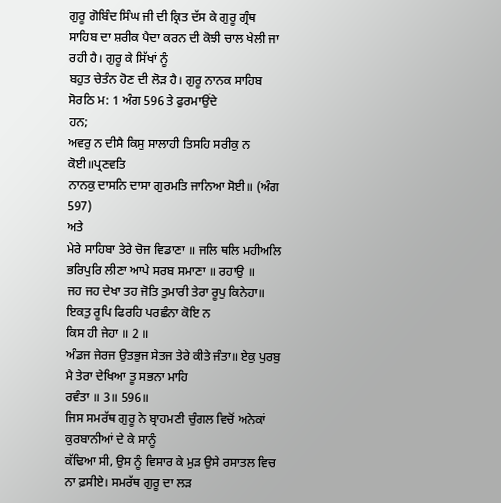ਗੁਰੂ ਗੋਬਿੰਦ ਸਿੰਘ ਜੀ ਦੀ ਕ੍ਰਿਤ ਦੱਸ ਕੇ ਗੁਰੂ ਗ੍ਰੰਥ
ਸਾਹਿਬ ਦਾ ਸ਼ਰੀਕ ਪੈਦਾ ਕਰਨ ਦੀ ਕੋਝੀ ਚਾਲ ਖੇਲੀ ਜਾ ਰਹੀ ਹੈ। ਗੁਰੂ ਕੇ ਸਿੱਖਾਂ ਨੂੰ
ਬਹੁਤ ਚੇਤੰਨ ਹੋਣ ਦੀ ਲੋੜ ਹੈ। ਗੁਰੂ ਨਾਨਕ ਸਾਹਿਬ ਸੋਰਠਿ ਮ: 1 ਅੰਗ 596 ਤੇ ਫੁਰਮਾਉਂਦੇ
ਹਨ;
ਅਵਰੁ ਨ ਦੀਸੈ ਕਿਸੁ ਸਾਲਾਹੀ ਤਿਸਹਿ ਸਰੀਕੁ ਨ ਕੋਈ॥ਪ੍ਰਣਵਤਿ
ਨਾਨਕੁ ਦਾਸਨਿ ਦਾਸਾ ਗੁਰਮਤਿ ਜਾਨਿਆ ਸੋਈ॥ (ਅੰਗ
597)
ਅਤੇ
ਮੇਰੇ ਸਾਹਿਬਾ ਤੇਰੇ ਚੋਜ ਵਿਡਾਣਾ ॥ ਜਲਿ ਥਲਿ ਮਹੀਅਲਿ
ਭਰਿਪੁਰਿ ਲੀਣਾ ਆਪੇ ਸਰਬ ਸਮਾਣਾ ॥ ਰਹਾਉ ॥
ਜਹ ਜਹ ਦੇਖਾ ਤਹ ਜੋਤਿ ਤੁਮਾਰੀ ਤੇਰਾ ਰੂਪੁ ਕਿਨੇਹਾ॥ ਇਕਤੁ ਰੂਪਿ ਫਿਰਹਿ ਪਰਛੰਨਾ ਕੋਇ ਨ
ਕਿਸ ਹੀ ਜੇਹਾ ॥ 2 ॥
ਅੰਡਜ ਜੇਰਜ ਉਤਭੁਜ ਸੇਤਜ ਤੇਰੇ ਕੀਤੇ ਜੰਤਾ॥ ਏਕੁ ਪੁਰਬੁ ਮੈ ਤੇਰਾ ਦੇਖਿਆ ਤੂ ਸਭਨਾ ਮਾਹਿ
ਰਵੰਤਾ ॥ 3॥ 596॥
ਜਿਸ ਸਮਰੱਥ ਗੁਰੂ ਨੇ ਬ੍ਰਾਹਮਣੀ ਚੁੰਗਲ ਵਿਚੋਂ ਅਨੇਕਾਂ ਕੁਰਬਾਨੀਆਂ ਦੇ ਕੇ ਸਾਨੂੰ
ਕੱਢਿਆ ਸੀ, ਉਸ ਨੂੰ ਵਿਸਾਰ ਕੇ ਮੁੜ ਉਸੇ ਰਸਾਤਲ ਵਿਚ ਨਾ ਫ਼ਸੀਏ। ਸਮਰੱਥ ਗੁਰੂ ਦਾ ਲੜ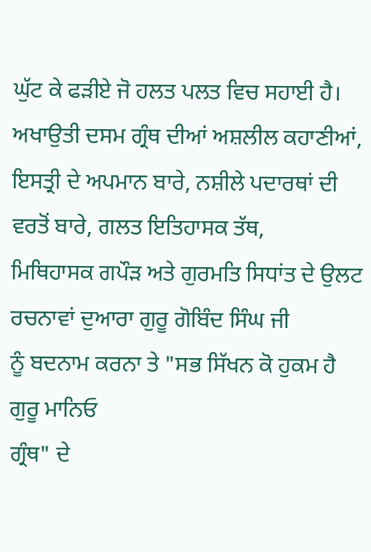ਘੁੱਟ ਕੇ ਫੜੀਏ ਜੋ ਹਲਤ ਪਲਤ ਵਿਚ ਸਹਾਈ ਹੈ। ਅਖਾਉਤੀ ਦਸਮ ਗ੍ਰੰਥ ਦੀਆਂ ਅਸ਼ਲੀਲ ਕਹਾਣੀਆਂ,
ਇਸਤ੍ਰੀ ਦੇ ਅਪਮਾਨ ਬਾਰੇ, ਨਸ਼ੀਲੇ ਪਦਾਰਥਾਂ ਦੀ ਵਰਤੋਂ ਬਾਰੇ, ਗਲਤ ਇਤਿਹਾਸਕ ਤੱਥ,
ਮਿਥਿਹਾਸਕ ਗਪੌੜ ਅਤੇ ਗੁਰਮਤਿ ਸਿਧਾਂਤ ਦੇ ਉਲਟ ਰਚਨਾਵਾਂ ਦੁਆਰਾ ਗੁਰੂ ਗੋਬਿੰਦ ਸਿੰਘ ਜੀ
ਨੂੰ ਬਦਨਾਮ ਕਰਨਾ ਤੇ "ਸਭ ਸਿੱਖਨ ਕੋ ਹੁਕਮ ਹੈ ਗੁਰੂ ਮਾਨਿਓ
ਗ੍ਰੰਥ" ਦੇ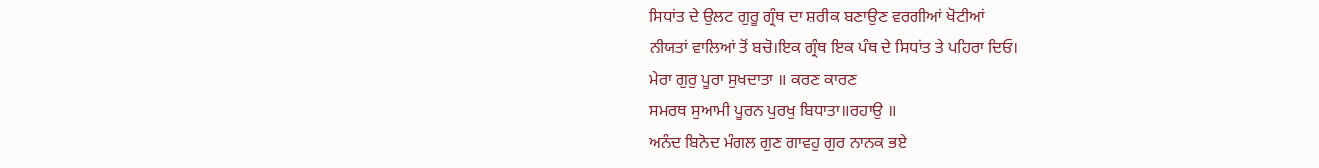ਸਿਧਾਂਤ ਦੇ ਉਲਟ ਗੁਰੂ ਗ੍ਰੰਥ ਦਾ ਸ਼ਰੀਕ ਬਣਾਉਣ ਵਰਗੀਆਂ ਖੋਟੀਆਂ
ਨੀਯਤਾਂ ਵਾਲਿਆਂ ਤੋਂ ਬਚੋ।ਇਕ ਗ੍ਰੰਥ ਇਕ ਪੰਥ ਦੇ ਸਿਧਾਂਤ ਤੇ ਪਹਿਰਾ ਦਿਓ।
ਮੇਰਾ ਗੁਰੁ ਪੂਰਾ ਸੁਖਦਾਤਾ ॥ ਕਰਣ ਕਾਰਣ
ਸਮਰਥ ਸੁਆਮੀ ਪੂਰਨ ਪੁਰਖੁ ਬਿਧਾਤਾ॥ਰਹਾਉ ॥
ਅਨੰਦ ਬਿਨੋਦ ਮੰਗਲ ਗੁਣ ਗਾਵਹੁ ਗੁਰ ਨਾਨਕ ਭਏ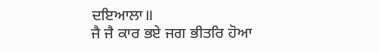ਦਇਆਲਾ॥
ਜੈ ਜੈ ਕਾਰ ਭਏ ਜਗ ਭੀਤਰਿ ਹੋਆ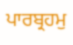ਪਾਰਬ੍ਰਹਮੁ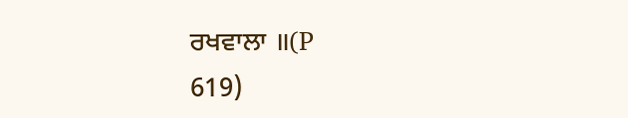ਰਖਵਾਲਾ ॥(P
619)